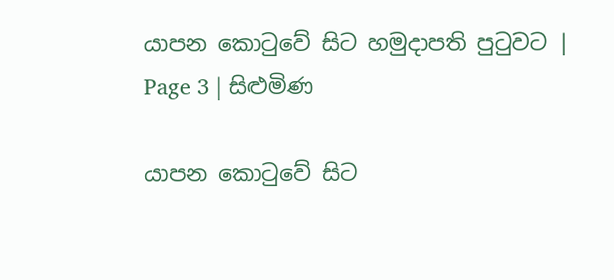යාපන කොටුවේ සිට හමුදාපති පුටුවට | Page 3 | සිළුමිණ

යාපන කොටුවේ සිට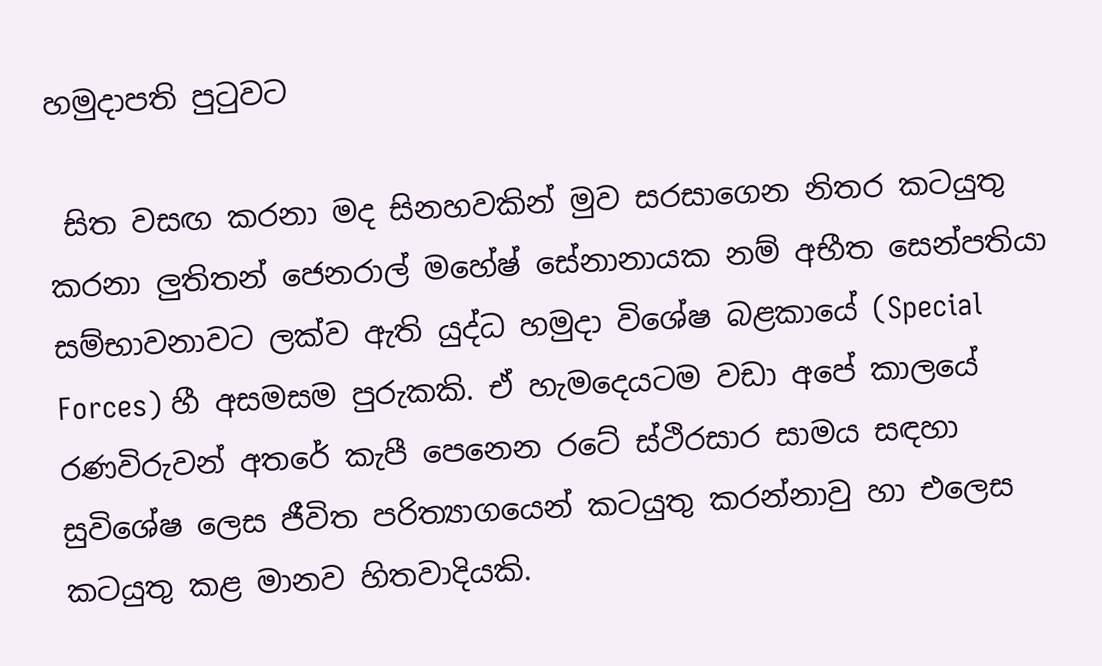හමුදාපති පුටුවට

 සිත වසඟ කරනා මද සිනහවකින් මුව සරසාගෙන නිතර කටයුතු කරනා ලුතිතන් ජෙනරාල් මහේෂ් සේනානායක නම් අභීත සෙන්පතියා සම්භාවනාවට ලක්ව ඇති යුද්ධ හමුදා විශේෂ බළකායේ (Special Forces) හී අසමසම පුරුකකි. ඒ හැමදෙයටම වඩා අපේ කාලයේ රණවිරුවන් අතරේ කැපී පෙනෙන රටේ ස්ථිරසාර සාමය සඳහා සුවිශේෂ ලෙස ජීවිත පරිත්‍යාගයෙන් කටයුතු කරන්නාවු හා එලෙස කටයුතු කළ මානව හිතවාදියකි.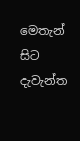මෙතැන් සිට දැවැන්ත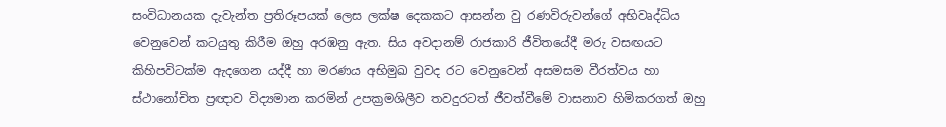සංවිධානයක දැවැන්ත ප්‍රතිරූපයක් ලෙස ලක්ෂ දෙකකට ආසන්න වු රණවිරුවන්ගේ අභිවෘද්ධිය වෙනුවෙන් කටයුතු කිරීම ඔහු අරඹනු ඇත. සිය අවදානම් රාජකාරි ජීවිතයේදී මරු වසඟයට කිහිපවිටක්ම ඇදගෙන යද්දී හා මරණය අභිමුඛ වුවද රට වෙනුවෙන් අසමසම වීරත්වය හා ස්ථානෝචිත ප්‍රඥාව විද්‍යමාන කරමින් උපක්‍රමශිලීව තවදුරටත් ජීවත්වීමේ වාසනාව හිමිකරගත් ඔහු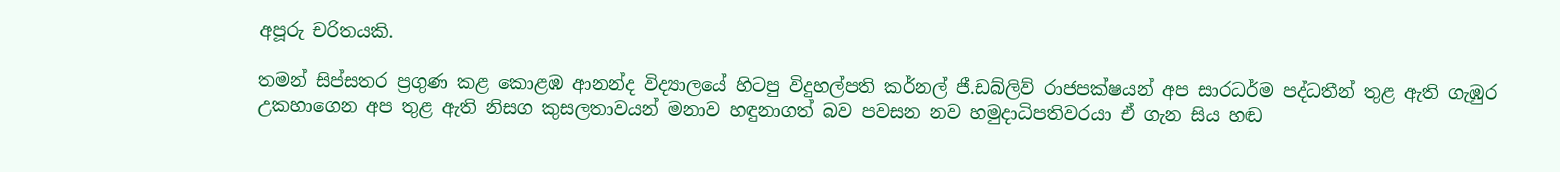අපූරු චරිතයකි.

තමන් සිප්සතර ප්‍රගුණ කළ කොළඹ ආනන්ද විද්‍යාලයේ හිටපු විදුහල්පති කර්නල් ජී.ඩබ්ලිව් රාජපක්ෂයන් අප සාරධර්ම පද්ධතීන් තුළ ඇති ගැඹුර උකහාගෙන අප තුළ ඇති නිසග කුසලතාවයන් මනාව හඳුනාගත් බව පවසන නව හමුදාධිපතිවරයා ඒ ගැන සිය හඬ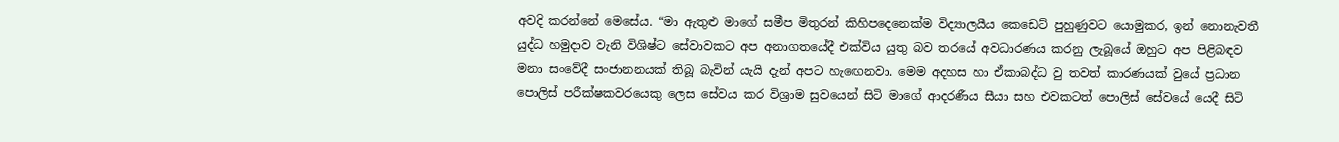අවදි කරන්නේ මෙසේය. “මා ඇතුළු මාගේ සමීප මිතුරන් කිහිපදෙනෙක්ම විද්‍යාලයීය කෙඩෙට් පුහුණුවට යොමුකර, ඉන් නොනැවතී යුද්ධ හමුදාව වැනි විශිෂ්ට සේවාවකට අප අනාගතයේදී එක්විය යුතු බව තරයේ අවධාරණය කරනු ලැබූයේ ඔහුට අප පිළිබඳව මනා සංවේදී සංජානනයක් තිබූ බැවින් යැයි දැන් අපට හැ‍ඟෙනවා. මෙම අදහස හා ඒකාබද්ධ වු තවත් කාරණයක් වුයේ ප්‍රධාන පොලිස් පරීක්ෂකවරයෙකු ලෙස සේවය කර විශ්‍රාම සුවයෙන් සිටි මාගේ ආදරණීය සීයා සහ එවකටත් පොලිස් සේවයේ යෙදී සිටි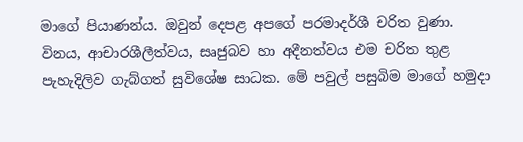මාගේ පියාණන්ය. ඔවුන් දෙපළ අප‍ගේ පරමාදර්ශී චරිත වුණා. විනය, ආචාරශීලීත්වය, සෘජුබව හා අදීනත්වය එම චරිත තුළ පැහැදිලිව ගැබ්ගත් සුවිශේෂ සාධක. මේ පවුල් පසුබිම මාගේ හමුදා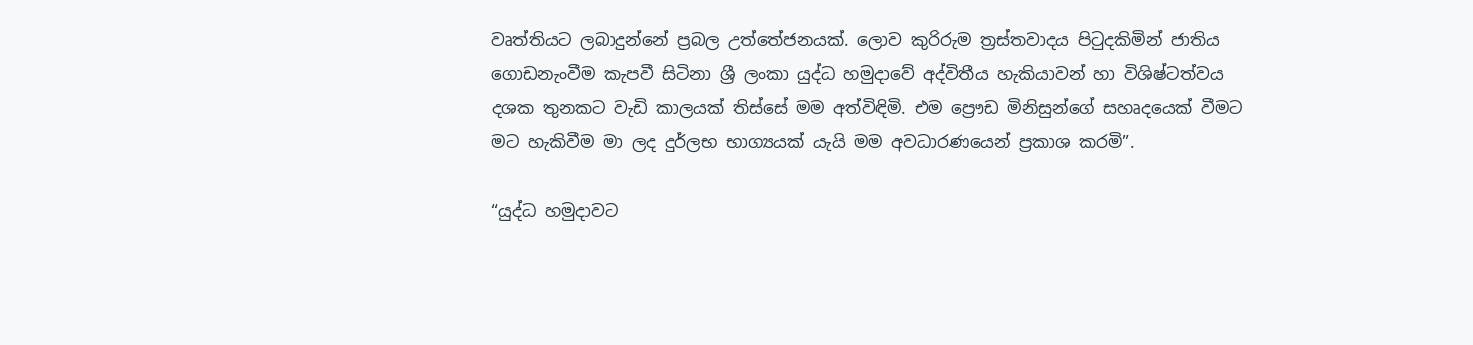වෘත්තියට ලබාදුන්නේ ප්‍රබල උත්තේජනයක්. ලොව කුරිරුම ත්‍රස්තවාදය පිටුදකිමින් ජාතිය ගොඩනැංවීම කැපවී සිටිනා ශ්‍රී ලංකා යුද්ධ හමුදාවේ අද්විතීය හැකියාවන් හා විශිෂ්ටත්වය දශක තුනකට වැඩි කාලයක් තිස්සේ මම අත්විඳිමි. එම ප්‍රෞඩ මිනිසුන්ගේ සහෘදයෙක් වීමට මට හැකිවීම මා ලද දුර්ලභ භාග්‍යයක් යැයි මම අවධාරණයෙන් ප්‍රකාශ කරමි”.

“යුද්ධ හමුදාවට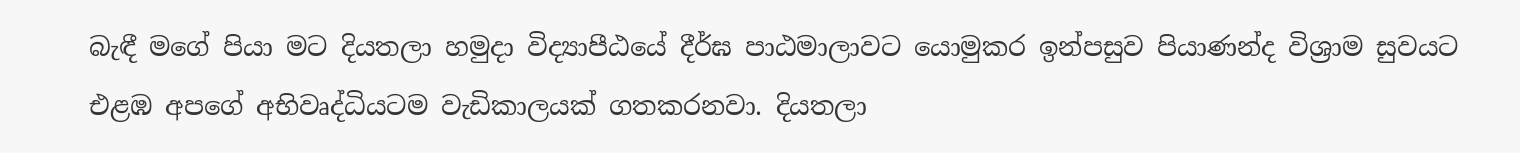බැඳී මගේ පියා මට දියතලා හමුදා විද්‍යාපීඨයේ දීර්ඝ පාඨමාලාවට යොමුකර ඉන්පසුව පියාණන්ද විශ්‍රාම සුවයට එළඹ අපගේ අභිවෘද්ධියටම වැඩිකාලයක් ගතකරනවා. දියතලා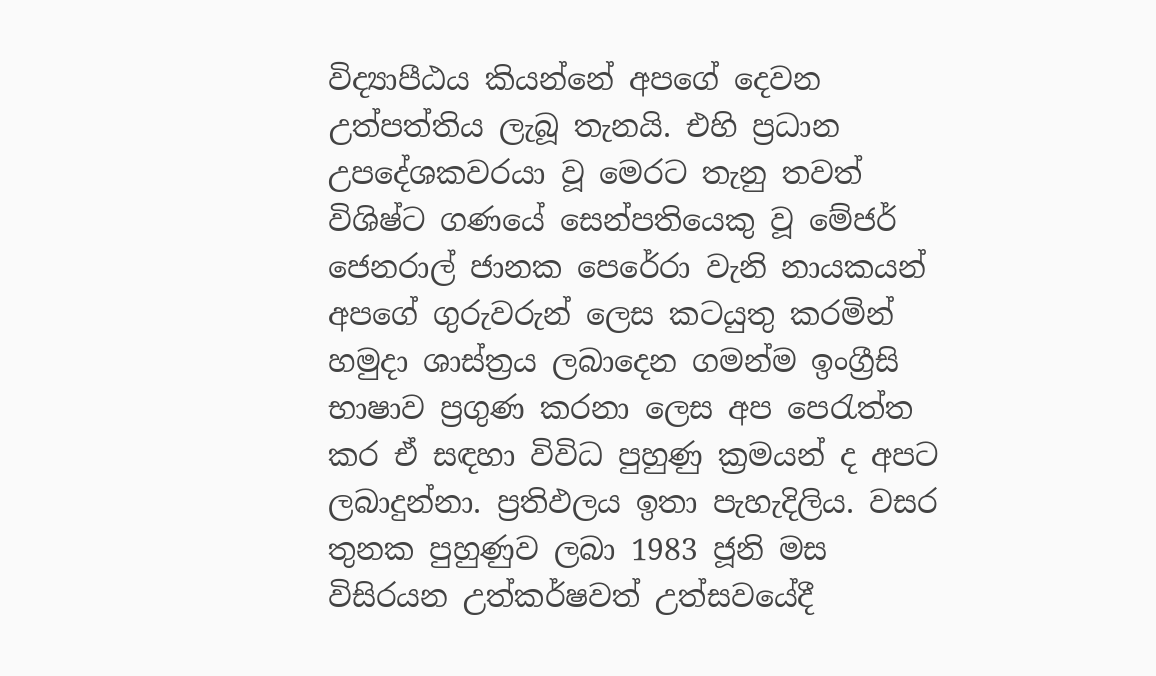විද්‍යාපීඨය කියන්නේ අපගේ දෙවන උත්පත්තිය ලැබූ තැනයි. එහි ප්‍රධාන උපදේශකවරයා වූ මෙරට තැනු තවත් විශිෂ්ට ගණයේ සෙන්පතියෙකු වූ මේජර් ජෙනරාල් ජානක පෙරේරා වැනි නායකයන් අපගේ ගුරුවරුන් ලෙස කටයුතු කරමින් හමුදා ශාස්ත්‍රය ලබාදෙන ගමන්ම ඉංග්‍රීසි භාෂාව ප්‍රගුණ කරනා ලෙස අප පෙරැත්ත කර ඒ සඳහා විවිධ පුහුණු ක්‍රමයන් ද අපට ලබාදුන්නා. ප්‍රතිඵලය ඉතා පැහැදිලිය. වසර තුනක පුහුණුව ලබා 1983 ජූනි මස විසිරයන උත්කර්ෂවත් උත්සවයේදී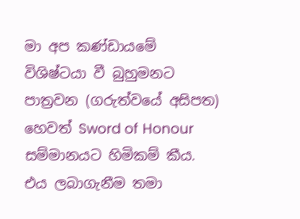මා අප කණ්ඩායමේ විශිෂ්ටයා වී බුහුමනට පාත්‍රවන (ගරුත්වයේ අසිපත) හෙවත් Sword of Honour සම්මානයට හිමිකම් කීය. එය ලබාගැනීම තමා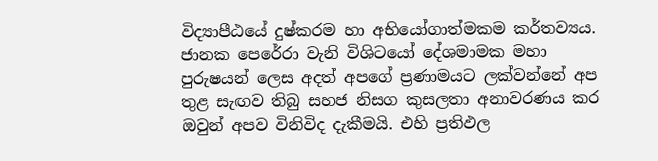විද්‍යාපීඨයේ දුෂ්කරම හා අභියෝගාත්මකම කර්තව්‍යය. ජානක පෙරේරා වැනි විශිටයෝ දේශමාමක මහා පුරුෂයන් ලෙස අදත් අපගේ ප්‍රණාමයට ලක්වන්නේ අප තුළ සැඟව තිබු සහජ නිසග කුසලතා අනාවරණය කර ඔවුන් අපව විනිවිද දැකීමයි. එහි ප්‍රතිඵල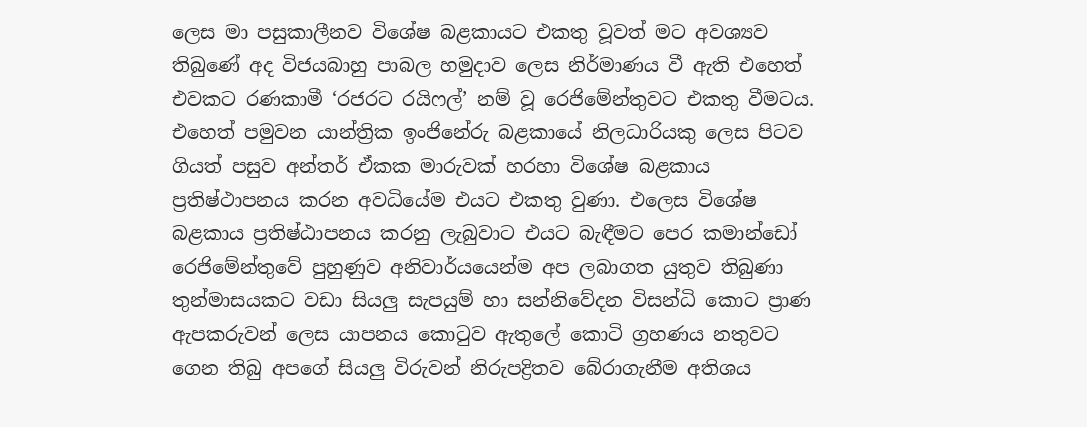ලෙස මා පසුකාලීනව විශේෂ බළකායට එකතු වූවත් මට අවශ්‍යව තිබුණේ අද විජයබාහු පාබල හමුදාව ලෙස නිර්මාණය වී ඇති එහෙත් එවකට රණකාමී ‘රජරට රයිෆල්’ නම් වූ රෙජිමේන්තුවට එකතු වීමටය. එහෙත් පමුවන යාන්ත්‍රික ඉංජිනේරු බළකායේ නිලධාරියකු ලෙස පිටව ගියත් පසුව අන්තර් ඒකක මාරුවක් හරහා විශේෂ බළකාය ප්‍රතිෂ්ථාපනය කරන අවධියේම එයට එකතු වුණා. එලෙස විශේෂ බළකාය ප්‍රතිෂ්ඨාපනය කරනු ලැබුවාට එයට බැඳීමට පෙර කමාන්ඩෝ රෙජිමේන්තුවේ පුහුණුව අනිවාර්යයෙන්ම අප ලබාගත යුතුව තිබුණා තුන්මාසයකට වඩා සියලු සැපයුම් හා සන්නිවේදන විසන්ධි කොට ප්‍රාණ ඇපකරුවන් ලෙස යාපනය කොටුව ඇතුලේ කොටි ග්‍රහණය නතුවට ගෙන තිබු අපගේ සියලු විරුවන් නිරුපද්‍රිතව බේරාගැනීම අතිශය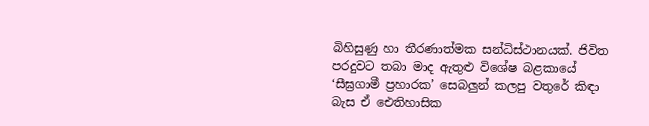බිහිසුණු හා තීරණාත්මක සන්ධිස්ථානයක්. ජිවිත පරදුවට තබා මාද ඇතුළු විශේෂ බළකායේ ‘සීඝ්‍රගාමී ප්‍රහාරක’ සෙබලුන් කලපු වතුරේ කිඳා බැස ඒ ඓතිහාසික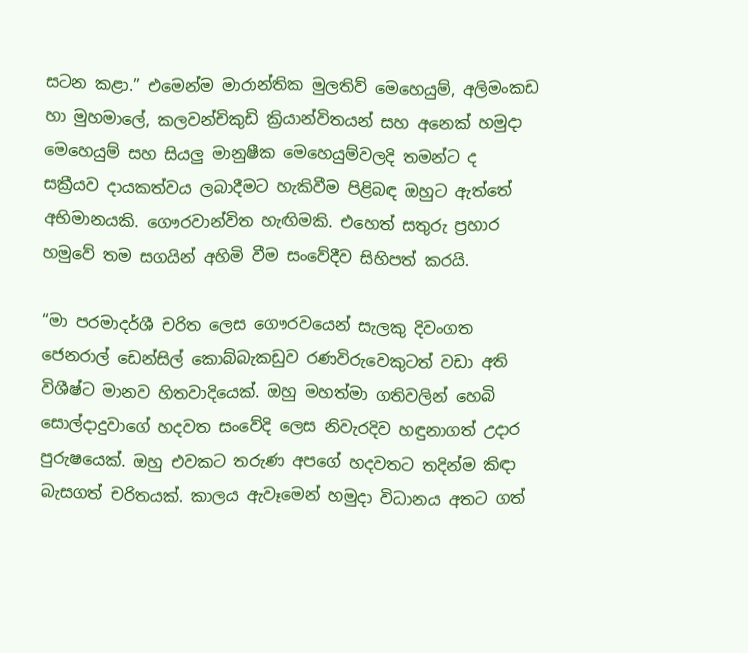සටන කළා.” එමෙන්ම මාරාන්තික මුලතිව් මෙහෙයුම්, අලිමංකඩ හා මුහමාලේ, කලවන්චිකුඩි ක්‍රියාන්විතයන් සහ අනෙක් හමුදා මෙහෙයුම් සහ සියලු මානුෂීක මෙහෙයුම්වලදි තමන්ට ද සක්‍රීයව දායකත්වය ලබාදීමට හැකිවීම පිළිබඳ ඔහුට ඇත්තේ අභිමානයකි. ගෞරවාන්විත හැඟිමකි. එහෙත් සතුරු ප්‍රහාර හමුවේ තම සගයින් අහිමි වීම සංවේදීව සිහිපත් කරයි.

“මා පරමාදර්ශී චරිත ලෙස ගෞරවයෙන් සැලකු දිවංගත ජෙනරාල් ඩෙන්සිල් කොබ්බැකඩුව රණවිරුවෙකුටත් වඩා අති විශීෂ්ට මානව හිතවාදියෙක්. ඔහු මහත්මා ගතිවලින් හෙබි සොල්දාදුවාගේ හදවත සංවේදි ලෙස නිවැරදිව හඳුනාගත් උදාර පුරුෂයෙක්. ඔහු එවකට තරුණ අපගේ හදවතට තදින්ම කිඳා බැසගත් චරිතයක්. කාලය ඇවෑමෙන් හමුදා විධානය අතට ගත්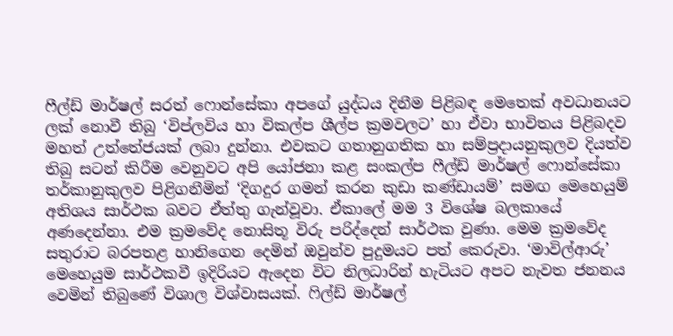ෆීල්ඩ් මාර්ෂල් සරත් ෆොන්සේකා අපගේ යුද්ධය දිනීම පිළිබඳ මෙතෙක් අවධානයට ලක් නොවී තිබු ‘විප්ලවිය හා විකල්ප ශීල්ප ක්‍රමවලට’ හා ඒවා භාවිතය පිළිබදව මහත් උත්තේජයක් ලබා දුන්නා. එවකට ගතානුගතික හා සම්ප්‍රදායනුකුලව දියත්ව තිබු සටන් කිරීම වෙනුවට අපි යෝජනා කළ සංකල්ප ෆීල්ඩ් මාර්ෂල් ‍ෆොන්සේකා තර්කානුකුලව පිළිගනීමින් ‘දිගදුර ගමන් කරන කුඩා කණ්ඩායම්’ සමඟ මෙහෙයුම් අතිශය සාර්ථක බවට ඒත්තු ගැන්වූවා. ඒකාලේ මම 3 විශේෂ බලකායේ අණදෙන්නා. එම ක්‍රමවේද නොසිතූ විරු පරිද්දෙන් සාර්ථක වුණා. මෙම ක්‍රමවේද සතුරාට බරපතළ හානිගෙන දෙමින් ඔවුන්ව පුදුමයට පත් කෙරුවා. ‘මාවිල්ආරු’ මෙහෙයුම සාර්ථකවී ඉදිරියට ඇදෙන විට නිලධාරින් හැටියට අපට නැවත ජනනය වෙමින් තිබුණේ විශාල විශ්වාසයක්. ෆිල්ඩ් මාර්ෂල්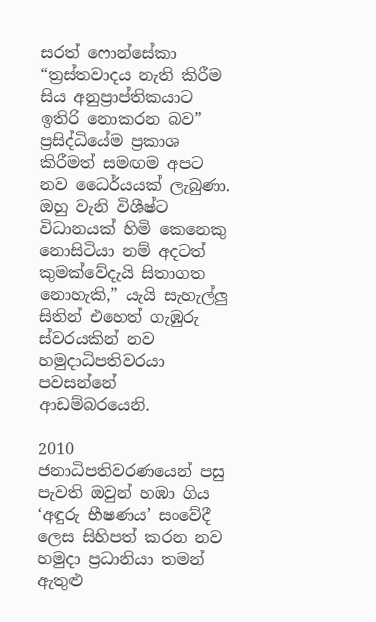සරත් ‍ෆොන්සේකා “ත්‍රස්තවාදය නැති කිරීම සිය අනුප්‍රාප්තිකයාට ඉතිරි නොකරන බව” ප්‍රසිද්ධියේම ප්‍රකාශ කිරීමත් සමඟම අපට නව ධෛර්යයක් ලැබුණා. ඔහු වැනි විශීෂ්ට විධානයක් හිමි කෙනෙකු නොසිටියා නම් අදටත් කුමක්වේදැයි සිතාගත නොහැකි,” යැයි සැහැල්ලු සිතින් එහෙත් ගැඹුරු ස්වරයකින් නව හමුදාධිපතිවරයා පවසන්නේ ආඩම්බරයෙනි.

2010 ජනාධිපතිවරණයෙන් පසු පැවති ඔවුන් හඹා ගිය ‘අඳුරු භීෂණය’ සංවේදී ලෙස සිහිපත් කරන නව හමුදා ප්‍රධානියා තමන් ඇතුළු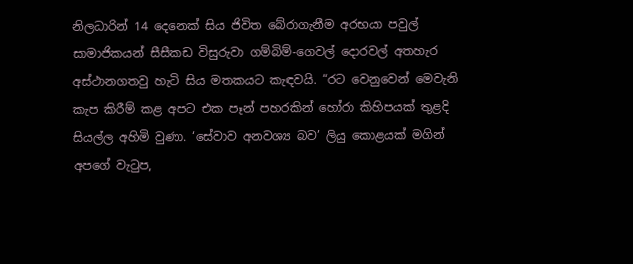නිලධාරින් 14 දෙනෙක් සිය ජිවිත බේරාගැනීම අරභයා පවුල් සාමාජිකයන් සීසීකඩ විසුරුවා ගම්බිම්-ගෙවල් දොරවල් අතහැර අස්ථානගතවු හැටි සිය මතකයට කැඳවයි. “රට වෙනුවෙන් මෙවැනි කැප කිරීම් කළ අපට එක පෑන් පහරකින් හෝරා කිහිපයක් තුළදි සියල්ල අහිමි වුණා. ‘සේවාව අනවශ්‍ය බව’ ලියු කොළයක් මගින් අපගේ වැටුප,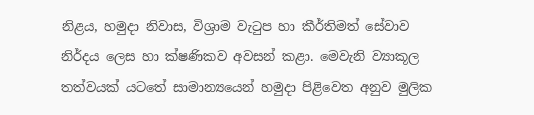නිළය, හමුදා නිවාස, විශ්‍රාම වැටුප හා කීර්තිමත් සේවාව නිර්දය ලෙස හා ක්ෂණිකව අවසන් කළා. මෙවැනි ව්‍යාකූල තත්වයක් යටතේ සාමාන්‍යයෙන් හමුදා පිළිවෙත අනුව මුලික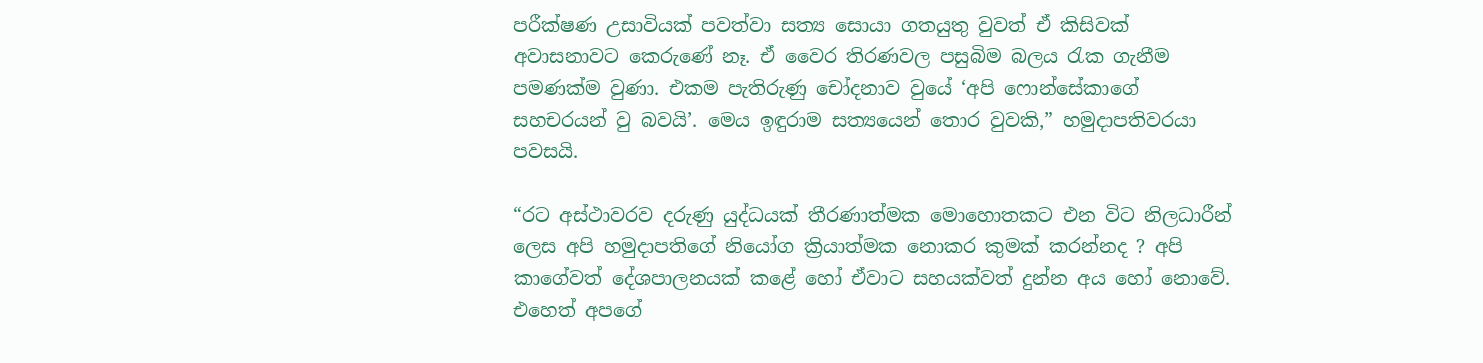පරීක්ෂණ උසාවියක් පවත්වා සත්‍ය සොයා ගතයුතු වුවත් ඒ කිසිවක් අවාසනාවට කෙරුණේ නෑ. ඒ වෛර තිරණවල පසුබිම බලය රැක ගැනීම පමණක්ම වුණා. එකම පැතිරුණු චෝදනාව වුයේ ‘අපි ‍ෆොන්සේකාගේ සහචරයන් වු බවයි’. මෙය ඉඳුරාම සත්‍යයෙන් තොර වුවකි,” හමුදාපතිවරයා පවසයි.

“රට අස්ථාවරව දරුණු යුද්ධයක් තීරණාත්මක මොහොතකට එන විට නිලධාරීන් ලෙස අපි හමුදාපතිගේ නියෝග ක්‍රියාත්මක නොකර කුමක් කරන්නද ? අපි කාගේවත් දේශපාලනයක් කළේ හෝ ඒවාට සහයක්වත් දුන්න අය හෝ නොවේ. එහෙත් අපගේ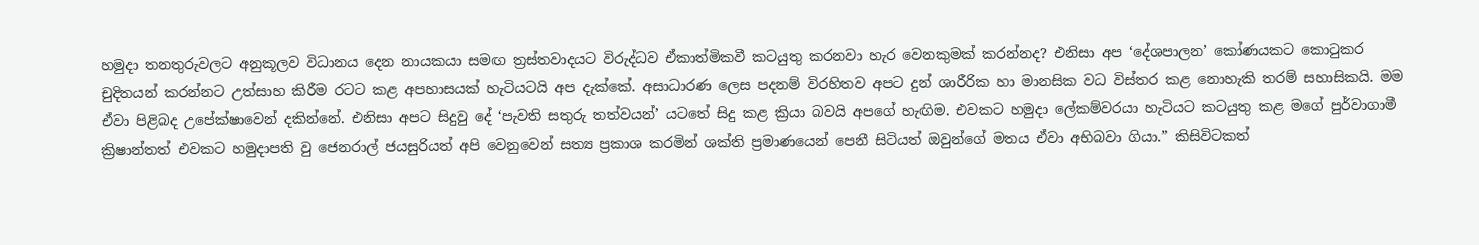හමුදා තනතුරුවලට අනුකූලව විධානය දෙන නායකයා සමඟ ත්‍රස්තවාදයට විරුද්ධව ඒකාත්මිකවී කටයුතු කරනවා හැර වෙනකුමක් කරන්නද? එනිසා අප ‘දේශපාලන’ කෝණයකට කොටුකර චුදිතයන් කරන්නට උත්සාහ කිරීම රටට කළ අපහාසයක් හැටියටයි අප දැක්කේ. අසාධාරණ ලෙස පදනම් විරහිතව අපට දුන් ශාරීරික හා මානසික වධ විස්තර කළ නොහැකි තරම් සහාසිකයි. මම ඒවා පිළිබද උපේක්ෂාවෙන් දකින්නේ. එනිසා අපට සිදුවු දේ ‘පැවති සතුරු තත්වයන්’ යටතේ සිදු කළ ක්‍රියා බවයි අපගේ හැඟිම. එවකට හමුදා ලේකම්වරයා හැටියට කටයුතු කළ මගේ පුර්වාගාමී ක්‍රිෂාන්තත් එවකට හමුදාපති වු ජෙනරාල් ජයසුරියත් අපි වෙනුවෙන් සත්‍ය ප්‍රකාශ කරමින් ශක්ති ප්‍රමාණයෙන් පෙනී සිටියත් ඔවුන්ගේ මතය ඒවා අභිබවා ගියා.” කිසිවිටකත්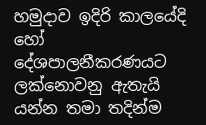හමුදාව ඉදිරි කාලයේදි හෝ දේශපාලනීකරණයට ලක්නොවනු ඇතැයි යන්න තමා තදින්ම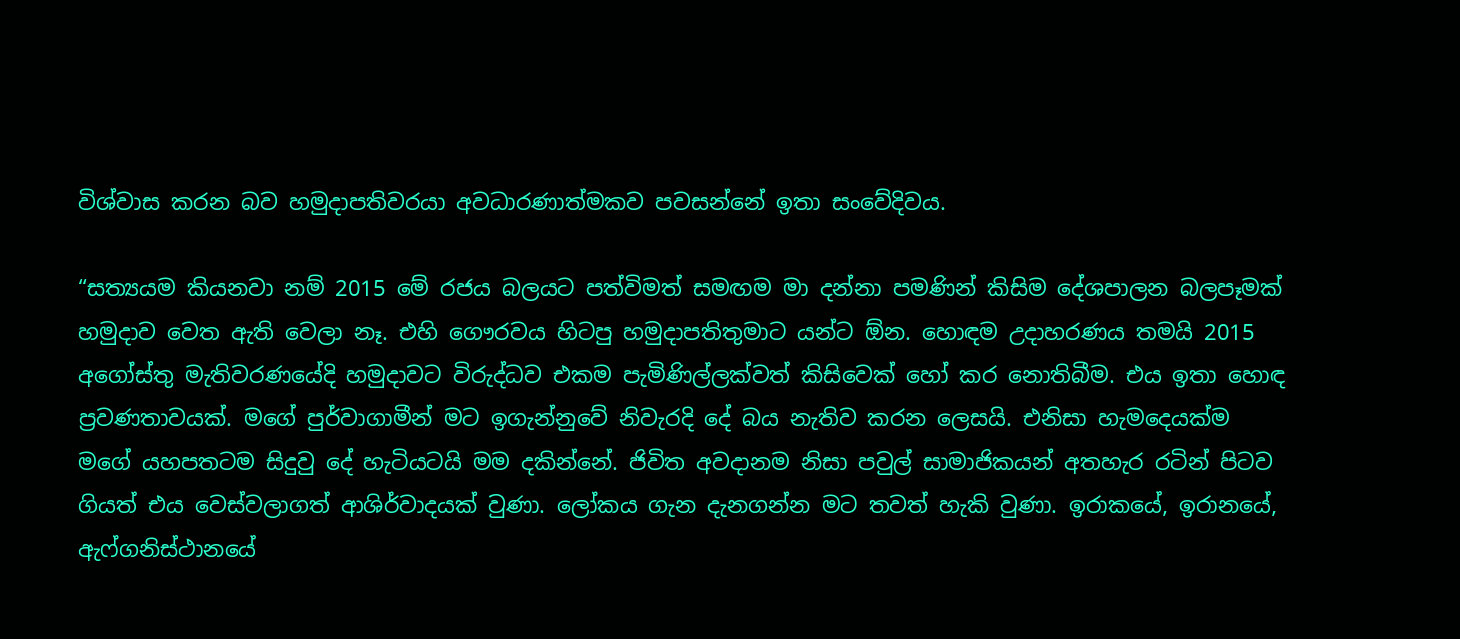විශ්වාස කරන බව හමුදාපතිවරයා අවධාරණාත්මකව පවසන්නේ ඉතා සංවේදිවය.

“සත්‍යයම කියනවා නම් 2015 මේ රජය බලයට පත්විමත් සමඟම මා දන්නා පමණින් කිසිම දේශපාලන බලපෑමක් හමුදාව වෙත ඇති වෙලා නෑ. එහි ගෞරවය හිටපු හමුදාපතිතුමාට යන්ට ඕන. හොඳම උදාහරණය තමයි 2015 අගෝස්තු මැතිවරණයේදි හමුදාවට විරුද්ධව එකම පැමිණිල්ලක්වත් කිසිවෙක් හෝ කර නොතිබීම. එය ඉතා හොඳ ප්‍රවණතාවයක්. මගේ පුර්වාගාමීන් මට ඉගැන්නුවේ නිවැරදි දේ බය නැතිව කරන ලෙසයි. එනිසා හැමදෙයක්ම මගේ යහපතටම සිදුවු දේ හැටියටයි මම දකින්නේ. ජිවිත අවදානම නිසා පවුල් සාමාජිකයන් අතහැර රටින් පිටව ගියත් එය වෙස්වලාගත් ආශිර්වාදයක් වුණා. ලෝකය ගැන දැනගන්න මට තවත් හැකි වුණා. ඉරාකයේ, ඉරානයේ, ඇෆ්ගනිස්ථානයේ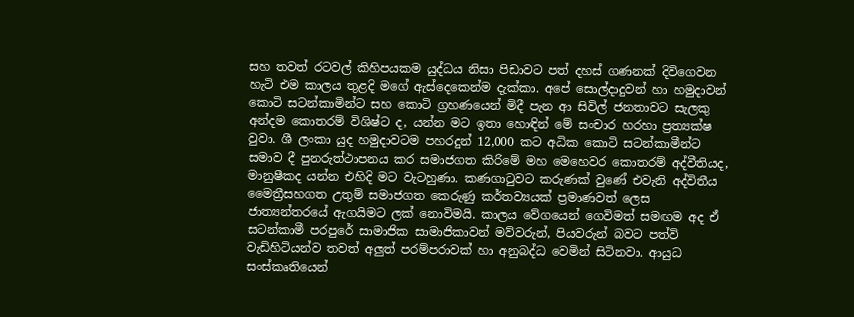සහ තවත් රටවල් කිහිපයකම යුද්ධය නිසා පිඩාවට පත් දහස් ගණනක් දිවිගෙවන හැටි එම කාලය තුළදි මගේ ඇස්දෙකෙන්ම දැක්කා. අපේ සොල්දාදුවන් හා හමුදාවන් කොටි සටන්කාමින්ට සහ කොටි ග්‍රහණයෙන් මිදී පැන ආ සිවිල් ජනතාවට සැලකු අන්දම කොතරම් විශිෂ්ට ද, යන්න මට ඉතා හොඳින් මේ සංචාර හරහා ප්‍රත්‍යක්ෂ වුවා. ශී ලංකා යුද හමුදාවටම පහරදුන් 12,000 කට අධික කොටි සටන්කාමීන්ට සමාව දී පුනරුත්ථාපනය කර සමාජගත කිරිමේ මහ මෙහෙවර කොතරම් අද්වීතියද, මානුෂීකද යන්න එහිදි මට වැටහුණා. කණගාටුවට කරුණක් වුණේ එවැනි අද්විතීය මෛත්‍රීසහගත උතුම් සමාජගත කෙරුණු කර්තව්‍යයක් ප්‍රමාණවත් ලෙස ජාත්‍යන්තරයේ ඇගයිමට ලක් නොවිමයි. කාලය වේගයෙන් ගෙවිමත් සමඟම අද ඒ සටන්කාමී පරපුරේ සාමාජික සාමාජිකාවන් මව්වරුන්, පියවරුන් බවට පත්වි වැඩිහිටියන්ව තවත් අලුත් පරම්පරාවක් හා අනුබද්ධ වෙමින් සිටිනවා. ආයුධ සංස්කෘතියෙන්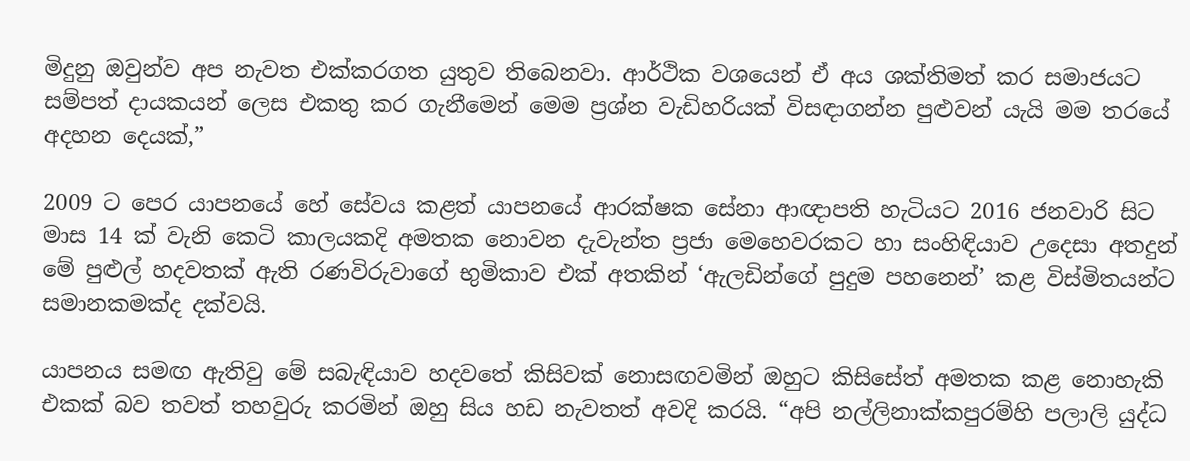මිදුනු ඔවුන්ව අප නැවත එක්කරගත යුතුව තිබෙනවා. ආර්ථික වශයෙන් ඒ අය ශක්තිමත් කර සමාජයට සම්පත් දායකයන් ලෙස එකතු කර ගැනීමෙන් මෙම ප්‍රශ්න වැඩිහරියක් විසඳාගන්න පුළුවන් යැයි මම තරයේ අදහන දෙයක්,”

2009 ට පෙර යාපනයේ හේ සේවය කළත් යාපනයේ ආරක්ෂක සේනා ආඥාපති හැටියට 2016 ජනවාරි සිට මාස 14 ක් වැනි කෙටි කාලයකදි අමතක නොවන දැවැන්ත ප්‍රජා මෙහෙවරකට හා සංහිඳියාව උදෙසා අතදුන් මේ පුළුල් හදවතක් ඇති රණවිරුවාගේ භුමිකාව එක් අතකින් ‘ඇලඩින්ගේ පුදුම පහනෙන්’ කළ විස්මිතයන්ට සමානකමක්ද දක්වයි.

යාපනය සමඟ ඇතිවු මේ සබැඳියාව හදවතේ කිසිවක් නොසඟවමින් ඔහුට කිසිසේත් අමතක කළ නොහැකි එකක් බව තවත් තහවුරු කරමින් ඔහු සිය හඩ නැවතත් අවදි කරයි. “අපි නල්ලිනාක්කපුරම්හි පලාලි යුද්ධ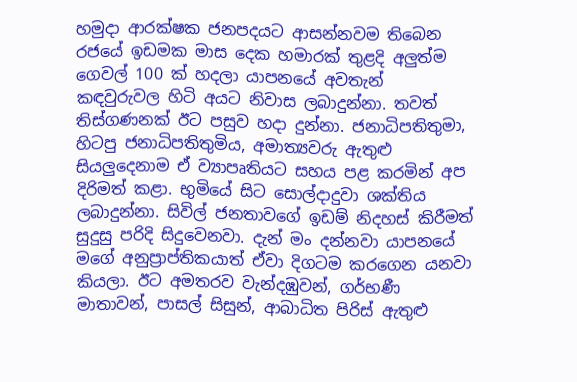හමුදා ආරක්ෂක ජනපදයට ආසන්නවම තිබෙන රජයේ ඉඩමක මාස දෙක හමාරක් තුළදි අලුත්ම ගෙවල් 100 ක් හදලා යාපනයේ අවතැන් කඳවුරුවල හිටි අයට නිවාස ලබාදුන්නා. තවත් තිස්ගණනක් ඊට පසුව හදා දුන්නා. ජනාධිපතිතුමා, හිටපු ජනාධිපතිතුමිය, අමාත්‍යවරු ඇතුළු සියලුදෙනාම ඒ ව්‍යාපෘතියට සහය පළ කරමින් අප දිරිමත් කළා. භුමියේ සිට සොල්දාදුවා ශක්තිය ලබාදුන්නා. සිවිල් ජනතාවගේ ඉඩම් නිදහස් කිරීමත් සුදුසු පරිදි සිදුවෙනවා. දැන් මං දන්නවා යාපනයේ මගේ අනුප්‍රාප්තිකයාත් ඒවා දිගටම කරගෙන යනවා කියලා. ඊට අමතරව වැන්දඹුවන්, ගර්භණී මාතාවන්, පාසල් සිසුන්, ආබාධිත පිරිස් ඇතුළු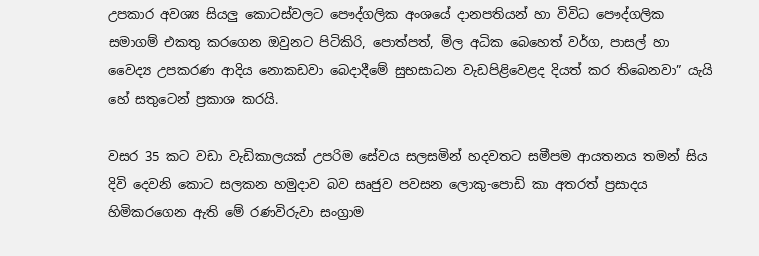උපකාර අවශ්‍ය සියලු කොටස්වලට පෞද්ගලික අංශයේ දානපතියන් හා විවිධ පෞද්ගලික සමාගම් එකතු කරගෙන ඔවුනට පිටිකිරි, පොත්පත්, මිල අධික බෙහෙත් වර්ග, පාසල් හා වෛද්‍ය උපකරණ ආදිය නොකඩවා බෙදාදීමේ සුභසාධන වැඩපිළිවෙළද දියත් කර තිබෙනවා” යැයි හේ සතුටෙන් ප්‍රකාශ කරයි.

වසර 35 කට වඩා වැඩිකාලයක් උපරිම සේවය සලසමින් හදවතට සමීපම ආයතනය තමන් සිය දිවි දෙවනි කොට සලකන හමුදාව බව සෘජුව පවසන ලොකු-පොඩි කා අතරත් ප්‍රසාදය හිමිකරගෙන ඇති මේ රණවිරුවා සංග්‍රාම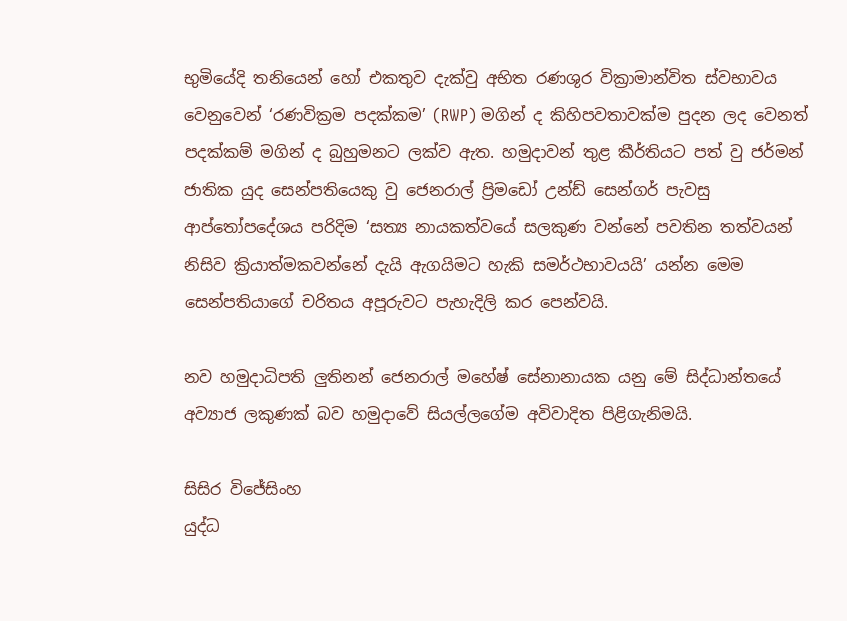භුමියේදි තනියෙන් හෝ එකතුව දැක්වු අභිත රණශුර වික්‍රාමාන්විත ස්වභාවය වෙනුවෙන් ‘රණවික්‍රම පදක්කම’ (RWP) මගින් ද කිහිපවතාවක්ම පුදන ලද වෙනත් පදක්කම් මගින් ද බුහුමනට ලක්ව ඇත. හමුදාවන් තුළ කීර්තියට පත් වු ජර්මන් ජාතික යුද සෙන්පතියෙකු වු ජෙනරාල් ප්‍රිමඩෝ උන්ඩ් සෙන්ගර් පැවසු ආප්තෝපදේශය පරිදිම ‘සත්‍ය නායකත්වයේ සලකුණ වන්නේ පවතින තත්වයන් නිසිව ක්‍රියාත්මකවන්නේ දැයි ඇගයිමට හැකි සමර්ථභාවයයි’ යන්න මෙම සෙන්පතියාගේ චරිතය අපූරුවට පැහැදිලි කර පෙන්වයි.

නව හමුදාධිපති ලුතිනන් ජෙනරාල් මහේෂ් සේනානායක යනු මේ සිද්ධාන්තයේ අව්‍යාජ ලකුණක් බව හමුදාවේ සියල්ලගේම අවිවාදිත පිළිගැනිමයි.

සිසිර විජේසිංහ
යුද්ධ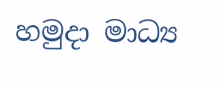හමුදා මාධ්‍ය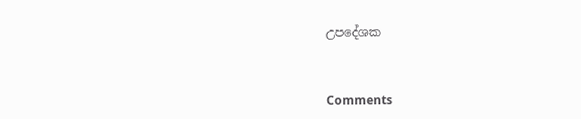උපදේශක



Comments